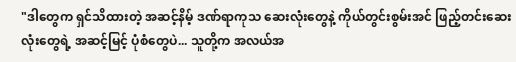"ဒါတွေက ရှင်သိထားတဲ့ အဆင့်နိမ့် ဒဏ်ရာကုသ ဆေးလုံးတွေနဲ့ ကိုယ်တွင်းစွမ်းအင် ဖြည့်တင်းဆေးလုံးတွေရဲ့ အဆင့်မြင့် ပုံစံတွေပဲ... သူတို့က အလယ်အ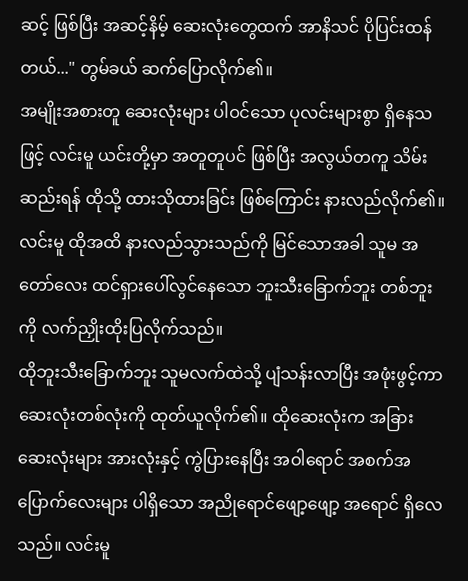ဆင့် ဖြစ်ပြီး အဆင့်နိမ့် ဆေးလုံးတွေထက် အာနိသင် ပိုပြင်းထန်တယ်..." တွမ်ခယ် ဆက်ပြောလိုက်၏။
အမျိုးအစားတူ ဆေးလုံးများ ပါဝင်သော ပုလင်းများစွာ ရှိနေသဖြင့် လင်းမူ ယင်းတို့မှာ အတူတူပင် ဖြစ်ပြီး အလွယ်တကူ သိမ်းဆည်းရန် ထိုသို့ ထားသိုထားခြင်း ဖြစ်ကြောင်း နားလည်လိုက်၏။ လင်းမူ ထိုအထိ နားလည်သွားသည်ကို မြင်သောအခါ သူမ အတော်လေး ထင်ရှားပေါ်လွင်နေသော ဘူးသီးခြောက်ဘူး တစ်ဘူးကို လက်ညှိုးထိုးပြလိုက်သည်။
ထိုဘူးသီးခြောက်ဘူး သူမလက်ထဲသို့ ပျံသန်းလာပြီး အဖုံးဖွင့်ကာ ဆေးလုံးတစ်လုံးကို ထုတ်ယူလိုက်၏။ ထိုဆေးလုံးက အခြား ဆေးလုံးများ အားလုံးနှင့် ကွဲပြားနေပြီး အဝါရောင် အစက်အပြောက်လေးများ ပါရှိသော အညိုရောင်ဖျော့ဖျော့ အရောင် ရှိလေသည်။ လင်းမူ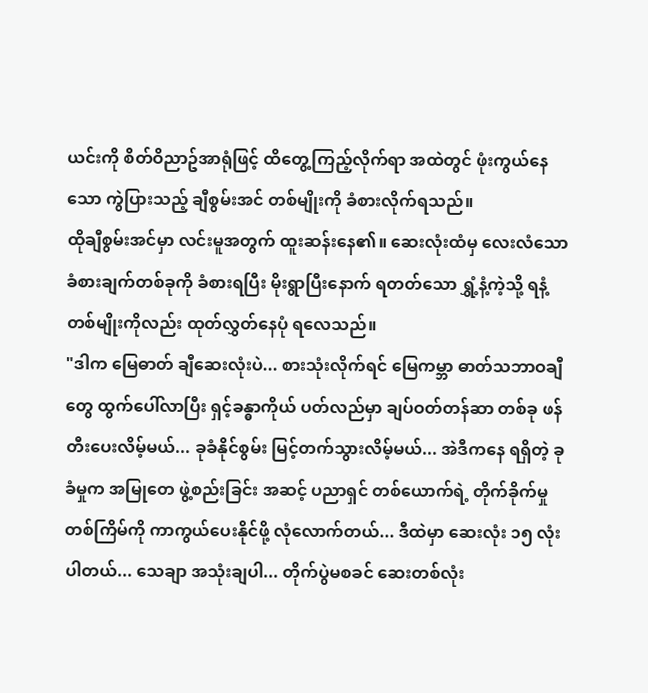ယင်းကို စိတ်ဝိညာဥ်အာရုံဖြင့် ထိတွေ့ကြည့်လိုက်ရာ အထဲတွင် ဖုံးကွယ်နေသော ကွဲပြားသည့် ချီစွမ်းအင် တစ်မျိုးကို ခံစားလိုက်ရသည်။
ထိုချီစွမ်းအင်မှာ လင်းမူအတွက် ထူးဆန်းနေ၏။ ဆေးလုံးထံမှ လေးလံသော ခံစားချက်တစ်ခုကို ခံစားရပြီး မိုးရွာပြီးနောက် ရတတ်သော ရွှံ့နံ့ကဲ့သို့ ရနံ့တစ်မျိုးကိုလည်း ထုတ်လွှတ်နေပုံ ရလေသည်။
"ဒါက မြေဓာတ် ချီဆေးလုံးပဲ... စားသုံးလိုက်ရင် မြေကမ္ဘာ ဓာတ်သဘာဝချီတွေ ထွက်ပေါ်လာပြီး ရှင့်ခန္ဓာကိုယ် ပတ်လည်မှာ ချပ်ဝတ်တန်ဆာ တစ်ခု ဖန်တီးပေးလိမ့်မယ်... ခုခံနိုင်စွမ်း မြင့်တက်သွားလိမ့်မယ်... အဲဒီကနေ ရရှိတဲ့ ခုခံမှုက အမြုတေ ဖွဲ့စည်းခြင်း အဆင့် ပညာရှင် တစ်ယောက်ရဲ့ တိုက်ခိုက်မှု တစ်ကြိမ်ကို ကာကွယ်ပေးနိုင်ဖို့ လုံလောက်တယ်... ဒီထဲမှာ ဆေးလုံး ၁၅ လုံး ပါတယ်... သေချာ အသုံးချပါ... တိုက်ပွဲမစခင် ဆေးတစ်လုံး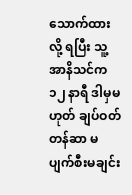သောက်ထားလို့ ရပြီး သူ့အာနိသင်က ၁၂ နာရီ ဒါမှမဟုတ် ချပ်ဝတ်တန်ဆာ မပျက်စီးမချင်း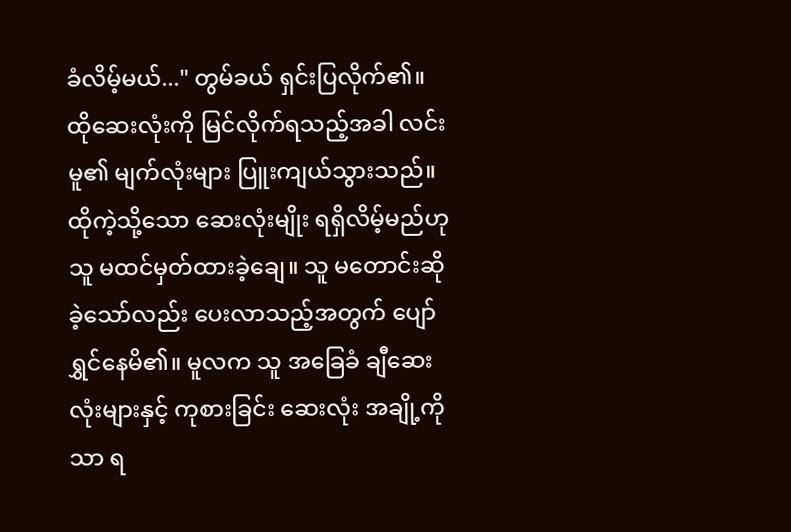ခံလိမ့်မယ်..." တွမ်ခယ် ရှင်းပြလိုက်၏။
ထိုဆေးလုံးကို မြင်လိုက်ရသည့်အခါ လင်းမူ၏ မျက်လုံးများ ပြူးကျယ်သွားသည်။ ထိုကဲ့သို့သော ဆေးလုံးမျိုး ရရှိလိမ့်မည်ဟု သူ မထင်မှတ်ထားခဲ့ချေ။ သူ မတောင်းဆိုခဲ့သော်လည်း ပေးလာသည့်အတွက် ပျော်ရွှင်နေမိ၏။ မူလက သူ အခြေခံ ချီဆေးလုံးများနှင့် ကုစားခြင်း ဆေးလုံး အချို့ကိုသာ ရ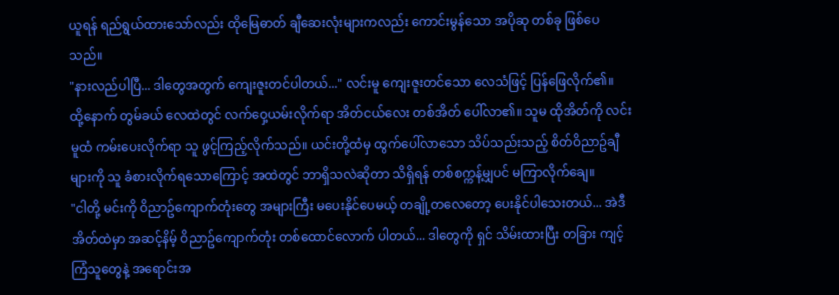ယူရန် ရည်ရွယ်ထားသော်လည်း ထိုမြေဓာတ် ချီဆေးလုံးများကလည်း ကောင်းမွန်သော အပိုဆု တစ်ခု ဖြစ်ပေသည်။
"နားလည်ပါပြီ... ဒါတွေအတွက် ကျေးဇူးတင်ပါတယ်..." လင်းမူ ကျေးဇူးတင်သော လေသံဖြင့် ပြန်ဖြေလိုက်၏။
ထို့နောက် တွမ်ခယ် လေထဲတွင် လက်ဝှေ့ယမ်းလိုက်ရာ အိတ်ငယ်လေး တစ်အိတ် ပေါ်လာ၏။ သူမ ထိုအိတ်ကို လင်းမူထံ ကမ်းပေးလိုက်ရာ သူ ဖွင့်ကြည့်လိုက်သည်။ ယင်းတို့ထံမှ ထွက်ပေါ်လာသော သိပ်သည်းသည့် စိတ်ဝိညာဥ်ချီများကို သူ ခံစားလိုက်ရသောကြောင့် အထဲတွင် ဘာရှိသလဲဆိုတာ သိရှိရန် တစ်စက္ကန့်မျှပင် မကြာလိုက်ချေ။
"ငါတို့ မင်းကို ဝိညာဥ်ကျောက်တုံးတွေ အများကြီး မပေးနိုင်ပေမယ့် တချို့တလေတော့ ပေးနိုင်ပါသေးတယ်... အဲဒီအိတ်ထဲမှာ အဆင့်နိမ့် ဝိညာဥ်ကျောက်တုံး တစ်ထောင်လောက် ပါတယ်... ဒါတွေကို ရှင် သိမ်းထားပြီး တခြား ကျင့်ကြံသူတွေနဲ့ အရောင်းအ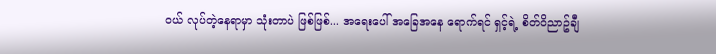ဝယ် လုပ်တဲ့နေရာမှာ သုံးတာပဲ ဖြစ်ဖြစ်... အရေးပေါ် အခြေအနေ ရောက်ရင် ရှင့်ရဲ့ စိတ်ဝိညာဥ်ချီ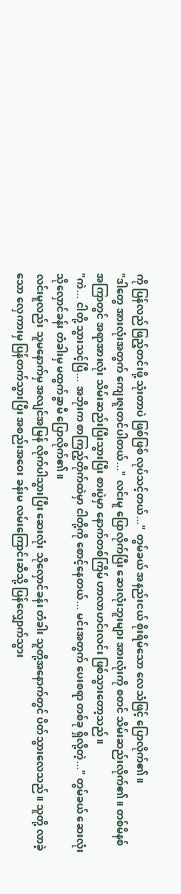ကို ပြန်လည် ဖြည့်တင်းဖို့ သုံးတာပဲ ဖြစ်ဖြစ် လုပ်သင့်တယ်..." တွမ်ခယ် အနည်းငယ် စိုးရိမ်သော လေသံဖြင့် ပြောလိုက်၏။
"ဒါတွေ အားလုံးအတွက် ကျေးဇူးတင်ပါတယ်..." လင်းမူ ပြောလိုက်ပြီး ဆေးလုံးဘူးများ အားလုံးကို စတင် သိမ်းဆည်းလိုက်၏။ တစ်မိနစ် အကြာတွင် အရာအားလုံး သိမ်းဆည်းပြီးသွားပြီး စားပွဲမှာ နောက်တစ်ကြိမ် ဟာလာဟင်းလင်း ဖြစ်သွားတော့သည်။
"ကဲ... ငါတို့ သွားသင့်ပြီ... အဘိုးက စာကြည့်တိုက်ထဲမှာ ငါတို့ကို စောင့်နေတယ်... မင်းအတွက် ပေးစရာ တစ်ခု ရှိလို့တဲ့..." တွမ်ခယ် ဆေးလုံး သိုလှောင်ခန်း တံခါးမှ မထွက်ခွာမီ ပြောလိုက်၏။
လင်းမူလည်း သူမနောက်မှ အလျင်အမြန် လိုက်ပါသွားပြီး ဆေးလုံး သိုလှောင်ခန်း တံခါး သူတို့အနောက်တွင် ပိတ်သွားလေသည်။ သူတို့ လာခဲ့သော လှေကားမှ ပြန်တက်သွားပြီး အစည်းအဝေး ခန်းမ လမ်းကြောင်းဆီသို့ ပြန်လျှောက်သွား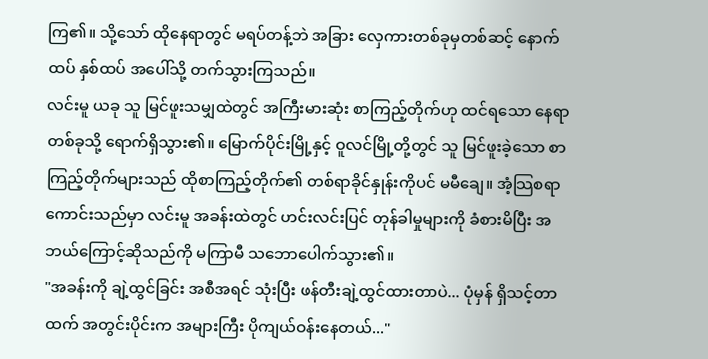ကြ၏။ သို့သော် ထိုနေရာတွင် မရပ်တန့်ဘဲ အခြား လှေကားတစ်ခုမှတစ်ဆင့် နောက်ထပ် နှစ်ထပ် အပေါ်သို့ တက်သွားကြသည်။
လင်းမူ ယခု သူ မြင်ဖူးသမျှထဲတွင် အကြီးမားဆုံး စာကြည့်တိုက်ဟု ထင်ရသော နေရာတစ်ခုသို့ ရောက်ရှိသွား၏။ မြောက်ပိုင်းမြို့နှင့် ဝူလင်မြို့တို့တွင် သူ မြင်ဖူးခဲ့သော စာကြည့်တိုက်များသည် ထိုစာကြည့်တိုက်၏ တစ်ရာခိုင်နှုန်းကိုပင် မမီချေ။ အံ့သြစရာ ကောင်းသည်မှာ လင်းမူ အခန်းထဲတွင် ဟင်းလင်းပြင် တုန်ခါမှုများကို ခံစားမိပြီး အဘယ်ကြောင့်ဆိုသည်ကို မကြာမီ သဘောပေါက်သွား၏။
"အခန်းကို ချဲ့ထွင်ခြင်း အစီအရင် သုံးပြီး ဖန်တီးချဲ့ထွင်ထားတာပဲ... ပုံမှန် ရှိသင့်တာထက် အတွင်းပိုင်းက အများကြီး ပိုကျယ်ဝန်းနေတယ်..."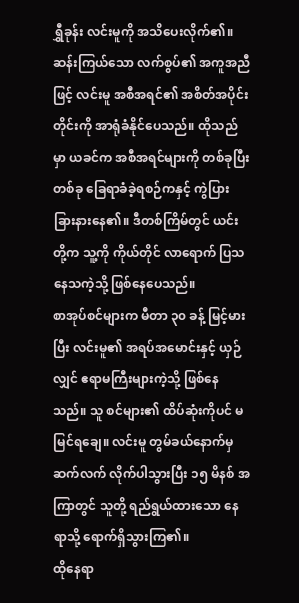ရွှီခုန်း လင်းမူကို အသိပေးလိုက်၏။
ဆန်းကြယ်သော လက်စွပ်၏ အကူအညီဖြင့် လင်းမူ အစီအရင်၏ အစိတ်အပိုင်းတိုင်းကို အာရုံခံနိုင်ပေသည်။ ထိုသည်မှာ ယခင်က အစီအရင်များကို တစ်ခုပြီးတစ်ခု ခြေရာခံခဲ့ရစဉ်ကနှင့် ကွဲပြားခြားနားနေ၏။ ဒီတစ်ကြိမ်တွင် ယင်းတို့က သူ့ကို ကိုယ်တိုင် လာရောက် ပြသနေသကဲ့သို့ ဖြစ်နေပေသည်။
စာအုပ်စင်များက မီတာ ၃၀ ခန့် မြင့်မားပြီး လင်းမူ၏ အရပ်အမောင်းနှင့် ယှဉ်လျှင် ဧရာမကြီးများကဲ့သို့ ဖြစ်နေသည်။ သူ စင်များ၏ ထိပ်ဆုံးကိုပင် မမြင်ရချေ။ လင်းမူ တွမ်ခယ်နောက်မှ ဆက်လက် လိုက်ပါသွားပြီး ၁၅ မိနစ် အကြာတွင် သူတို့ ရည်ရွယ်ထားသော နေရာသို့ ရောက်ရှိသွားကြ၏။
ထိုနေရာ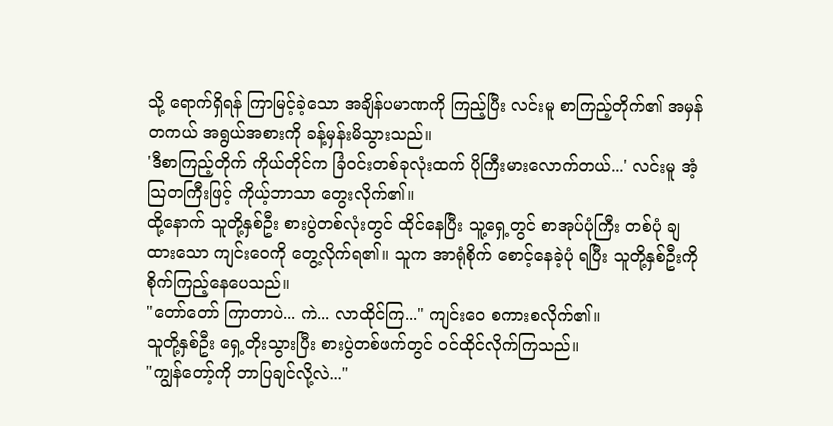သို့ ရောက်ရှိရန် ကြာမြင့်ခဲ့သော အချိန်ပမာဏကို ကြည့်ပြီး လင်းမူ စာကြည့်တိုက်၏ အမှန်တကယ် အရွယ်အစားကို ခန့်မှန်းမိသွားသည်။
'ဒီစာကြည့်တိုက် ကိုယ်တိုင်က ခြံဝင်းတစ်ခုလုံးထက် ပိုကြီးမားလောက်တယ်...' လင်းမူ အံ့သြတကြီးဖြင့် ကိုယ့်ဘာသာ တွေးလိုက်၏။
ထို့နောက် သူတို့နှစ်ဦး စားပွဲတစ်လုံးတွင် ထိုင်နေပြီး သူ့ရှေ့တွင် စာအုပ်ပုံကြီး တစ်ပုံ ချထားသော ကျင်းဝေကို တွေ့လိုက်ရ၏။ သူက အာရုံစိုက် စောင့်နေခဲ့ပုံ ရပြီး သူတို့နှစ်ဦးကို စိုက်ကြည့်နေပေသည်။
"တော်တော် ကြာတာပဲ... ကဲ... လာထိုင်ကြ..." ကျင်းဝေ စကားစလိုက်၏။
သူတို့နှစ်ဦး ရှေ့တိုးသွားပြီး စားပွဲတစ်ဖက်တွင် ဝင်ထိုင်လိုက်ကြသည်။
"ကျွန်တော့်ကို ဘာပြချင်လို့လဲ..."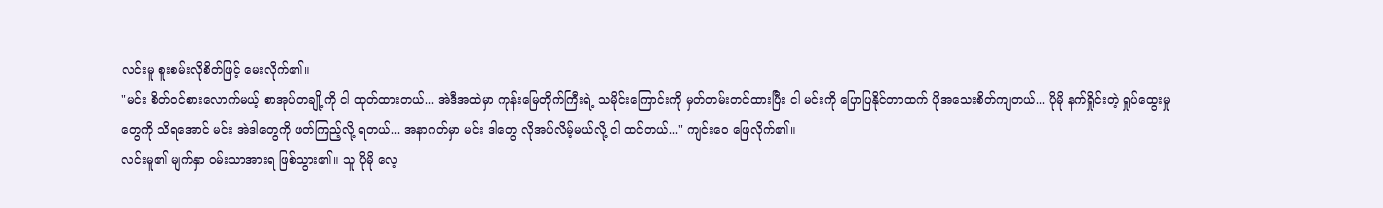လင်းမူ စူးစမ်းလိုစိတ်ဖြင့် မေးလိုက်၏။
"မင်း စိတ်ဝင်စားလောက်မယ့် စာအုပ်တချို့ကို ငါ ထုတ်ထားတယ်... အဲဒီအထဲမှာ ကုန်းမြေတိုက်ကြီးရဲ့ သမိုင်းကြောင်းကို မှတ်တမ်းတင်ထားပြီး ငါ မင်းကို ပြောပြနိုင်တာထက် ပိုအသေးစိတ်ကျတယ်... ပိုမို နက်ရှိုင်းတဲ့ ရှုပ်ထွေးမှုတွေကို သိရအောင် မင်း အဲဒါတွေကို ဖတ်ကြည့်လို့ ရတယ်... အနာဂတ်မှာ မင်း ဒါတွေ လိုအပ်လိမ့်မယ်လို့ ငါ ထင်တယ်..." ကျင်းဝေ ဖြေလိုက်၏။
လင်းမူ၏ မျက်နှာ ဝမ်းသာအားရ ဖြစ်သွား၏။ သူ ပိုမို လေ့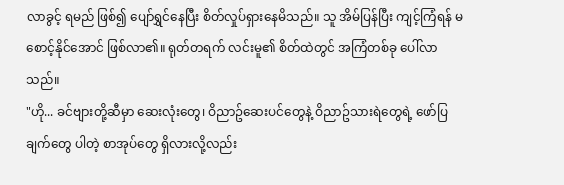လာခွင့် ရမည် ဖြစ်၍ ပျော်ရွှင်နေပြီး စိတ်လှုပ်ရှားနေမိသည်။ သူ အိမ်ပြန်ပြီး ကျင့်ကြံရန် မစောင့်နိုင်အောင် ဖြစ်လာ၏။ ရုတ်တရက် လင်းမူ၏ စိတ်ထဲတွင် အကြံတစ်ခု ပေါ်လာသည်။
"ဟို... ခင်ဗျားတို့ဆီမှာ ဆေးလုံးတွေ၊ ဝိညာဥ်ဆေးပင်တွေနဲ့ ဝိညာဥ်သားရဲတွေရဲ့ ဖော်ပြချက်တွေ ပါတဲ့ စာအုပ်တွေ ရှိလားလို့လည်း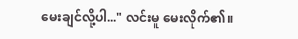မေးချင်လို့ပါ..." လင်းမူ မေးလိုက်၏။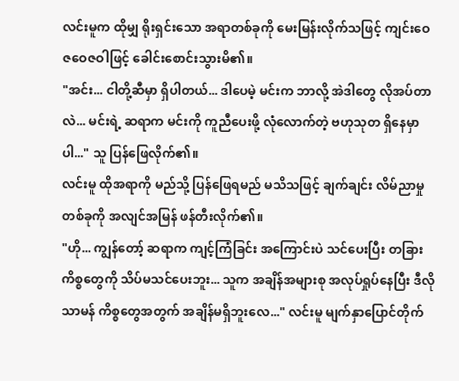လင်းမူက ထိုမျှ ရိုးရှင်းသော အရာတစ်ခုကို မေးမြန်းလိုက်သဖြင့် ကျင်းဝေ ဇဝေဇဝါဖြင့် ခေါင်းစောင်းသွားမိ၏။
"အင်း... ငါတို့ဆီမှာ ရှိပါတယ်... ဒါပေမဲ့ မင်းက ဘာလို့ အဲဒါတွေ လိုအပ်တာလဲ... မင်းရဲ့ ဆရာက မင်းကို ကူညီပေးဖို့ လုံလောက်တဲ့ ဗဟုသုတ ရှိနေမှာပါ..." သူ ပြန်ဖြေလိုက်၏။
လင်းမူ ထိုအရာကို မည်သို့ ပြန်ဖြေရမည် မသိသဖြင့် ချက်ချင်း လိမ်ညာမှု တစ်ခုကို အလျင်အမြန် ဖန်တီးလိုက်၏။
"ဟို... ကျွန်တော့် ဆရာက ကျင့်ကြံခြင်း အကြောင်းပဲ သင်ပေးပြီး တခြား ကိစ္စတွေကို သိပ်မသင်ပေးဘူး... သူက အချိန်အများစု အလုပ်ရှုပ်နေပြီး ဒီလို သာမန် ကိစ္စတွေအတွက် အချိန်မရှိဘူးလေ..." လင်းမူ မျက်နှာပြောင်တိုက်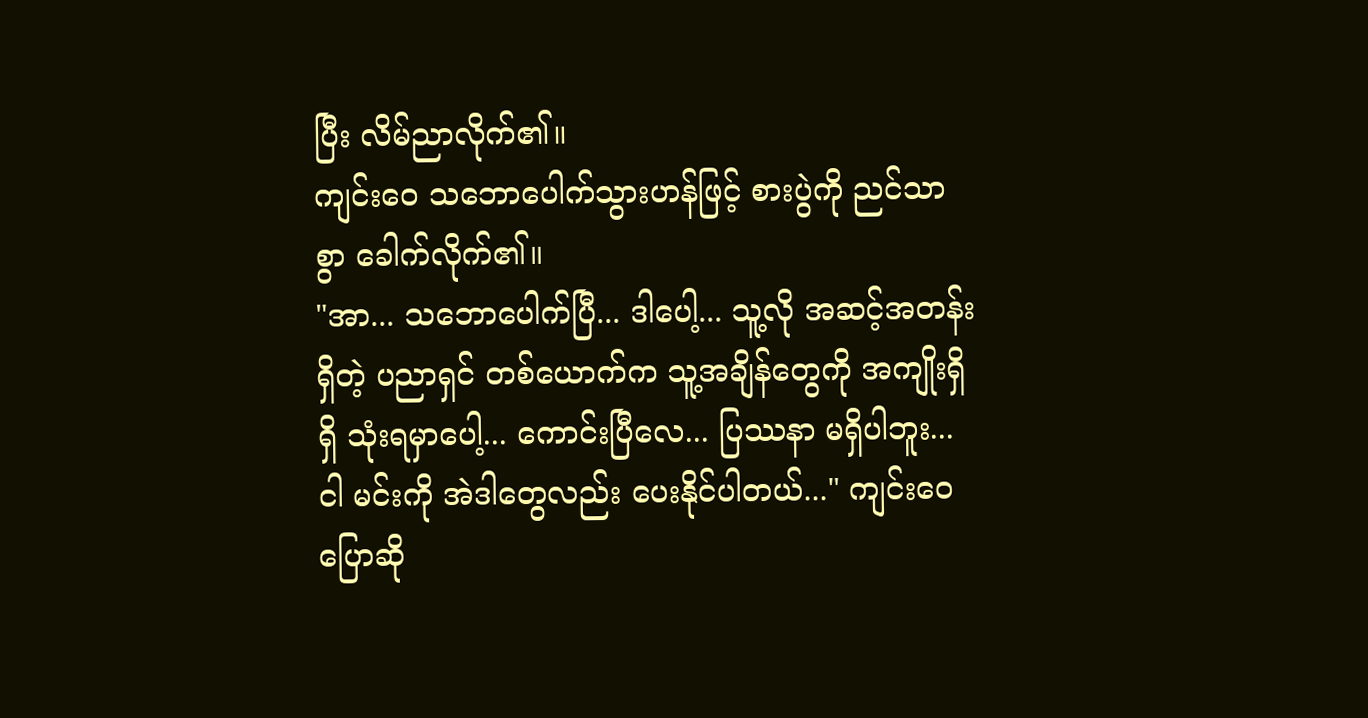ပြီး လိမ်ညာလိုက်၏။
ကျင်းဝေ သဘောပေါက်သွားဟန်ဖြင့် စားပွဲကို ညင်သာစွာ ခေါက်လိုက်၏။
"အာ... သဘောပေါက်ပြီ... ဒါပေါ့... သူ့လို အဆင့်အတန်းရှိတဲ့ ပညာရှင် တစ်ယောက်က သူ့အချိန်တွေကို အကျိုးရှိရှိ သုံးရမှာပေါ့... ကောင်းပြီလေ... ပြဿနာ မရှိပါဘူး... ငါ မင်းကို အဲဒါတွေလည်း ပေးနိုင်ပါတယ်..." ကျင်းဝေ ပြောဆို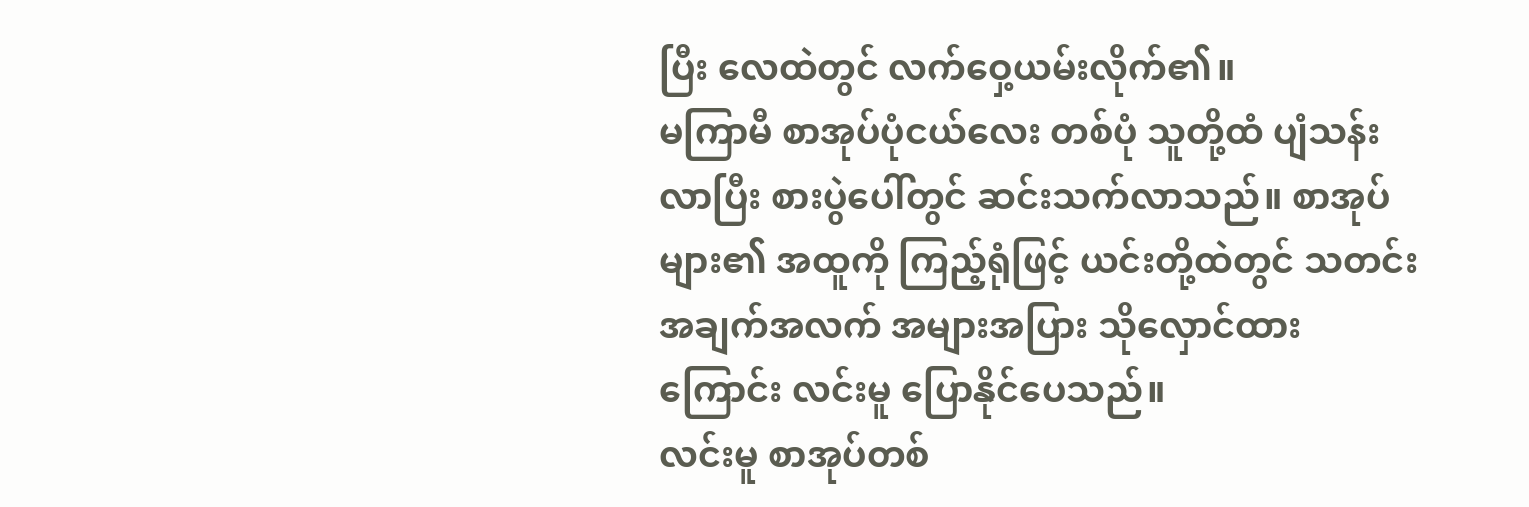ပြီး လေထဲတွင် လက်ဝှေ့ယမ်းလိုက်၏။
မကြာမီ စာအုပ်ပုံငယ်လေး တစ်ပုံ သူတို့ထံ ပျံသန်းလာပြီး စားပွဲပေါ်တွင် ဆင်းသက်လာသည်။ စာအုပ်များ၏ အထူကို ကြည့်ရုံဖြင့် ယင်းတို့ထဲတွင် သတင်းအချက်အလက် အများအပြား သိုလှောင်ထားကြောင်း လင်းမူ ပြောနိုင်ပေသည်။
လင်းမူ စာအုပ်တစ်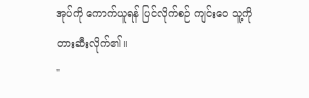အုပ်ကို ကောက်ယူရန် ပြင်လိုက်စဉ် ကျင်းဝေ သူ့ကို တားဆီးလိုက်၏။
"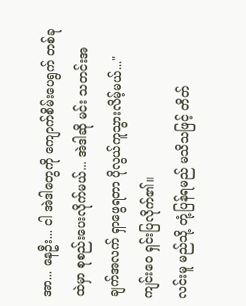အာ... နေဦး... ငါ အဲဒါတွေကို ကျောက်စိမ်းပေရွက် တစ်ခုထဲမှာ စုစည်းပေးလိုက်မယ်... အဲဒါဆို မင်း သတင်းအချက်အလက် ရှာဖွေရတာ ပိုလွယ်ကူသွားလိမ့်မယ်..." ကျင်းဝေ ရှင်းပြလိုက်၏။
လင်းမူ မည်သို့ တုံ့ပြန်ရမည် မသိသဖြင့် တိတ်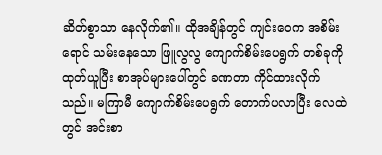ဆိတ်စွာသာ နေလိုက်၏။ ထိုအချိန်တွင် ကျင်းဝေက အစိမ်းရောင် သမ်းနေသော ဖြူလွလွ ကျောက်စိမ်းပေရွက် တစ်ခုကို ထုတ်ယူပြီး စာအုပ်များပေါ်တွင် ခဏတာ ကိုင်ထားလိုက်သည်။ မကြာမီ ကျောက်စိမ်းပေရွက် တောက်ပလာပြီး လေထဲတွင် အင်းစာ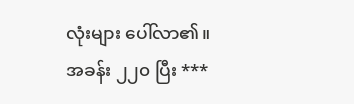လုံးများ ပေါ်လာ၏။
အခန်း ၂၂၀ ပြီး ***